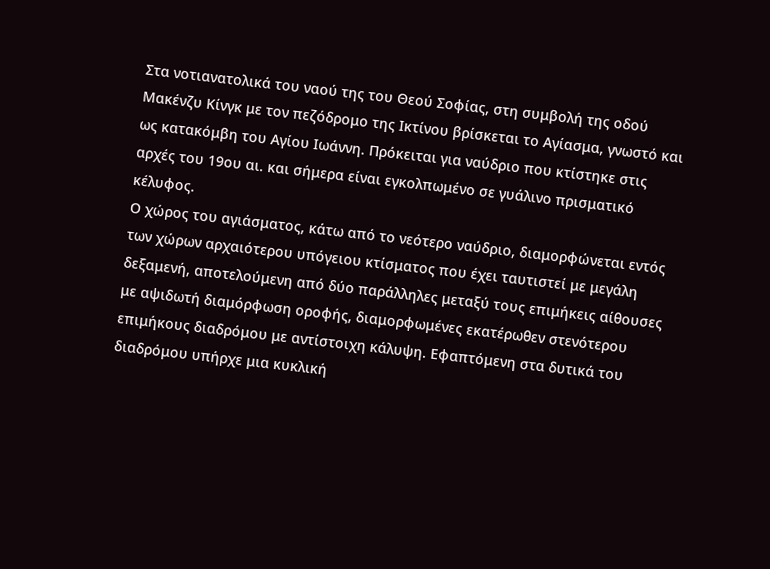Στα νοτιανατολικά του ναού της του Θεού Σοφίας, στη συμβολή της οδού Μακένζυ Κίνγκ με τον πεζόδρομο της Ικτίνου βρίσκεται το Αγίασμα, γνωστό και ως κατακόμβη του Αγίου Ιωάννη. Πρόκειται για ναύδριο που κτίστηκε στις αρχές του 19ου αι. και σήμερα είναι εγκολπωμένο σε γυάλινο πρισματικό κέλυφος.
Ο χώρος του αγιάσματος, κάτω από το νεότερο ναύδριο, διαμορφώνεται εντός των χώρων αρχαιότερου υπόγειου κτίσματος που έχει ταυτιστεί με μεγάλη δεξαμενή, αποτελούμενη από δύο παράλληλες μεταξύ τους επιμήκεις αίθουσες με αψιδωτή διαμόρφωση οροφής, διαμορφωμένες εκατέρωθεν στενότερου επιμήκους διαδρόμου με αντίστοιχη κάλυψη. Εφαπτόμενη στα δυτικά του διαδρόμου υπήρχε μια κυκλική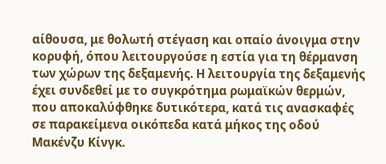αίθουσα, με θολωτή στέγαση και οπαίο άνοιγμα στην κορυφή, όπου λειτουργούσε η εστία για τη θέρμανση των χώρων της δεξαμενής. Η λειτουργία της δεξαμενής έχει συνδεθεί με το συγκρότημα ρωμαϊκών θερμών, που αποκαλύφθηκε δυτικότερα, κατά τις ανασκαφές σε παρακείμενα οικόπεδα κατά μήκος της οδού Μακένζυ Κίνγκ.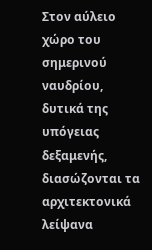Στον αύλειο χώρο του σημερινού ναυδρίου, δυτικά της υπόγειας δεξαμενής, διασώζονται τα αρχιτεκτονικά λείψανα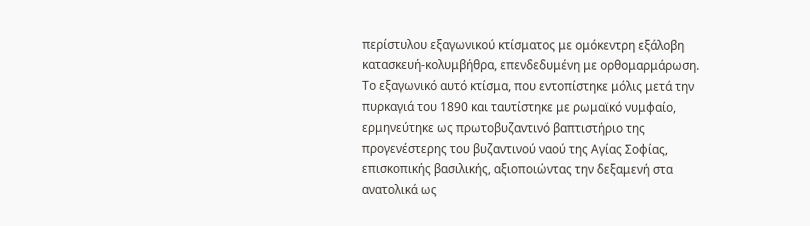περίστυλου εξαγωνικού κτίσματος με ομόκεντρη εξάλοβη κατασκευή-κολυμβήθρα, επενδεδυμένη με ορθομαρμάρωση. Το εξαγωνικό αυτό κτίσμα, που εντοπίστηκε μόλις μετά την πυρκαγιά του 1890 και ταυτίστηκε με ρωμαϊκό νυμφαίο, ερμηνεύτηκε ως πρωτοβυζαντινό βαπτιστήριο της προγενέστερης του βυζαντινού ναού της Αγίας Σοφίας, επισκοπικής βασιλικής, αξιοποιώντας την δεξαμενή στα ανατολικά ως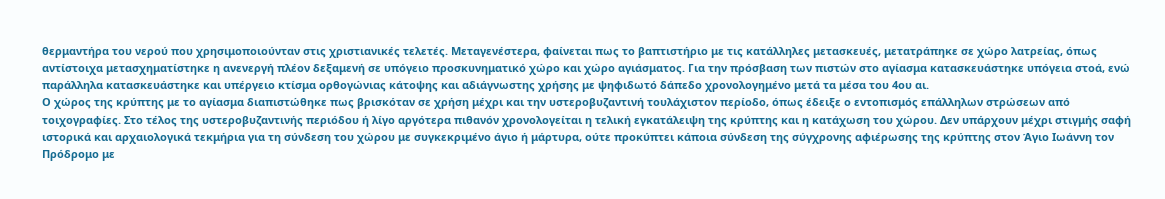θερμαντήρα του νερού που χρησιμοποιούνταν στις χριστιανικές τελετές. Μεταγενέστερα, φαίνεται πως το βαπτιστήριο με τις κατάλληλες μετασκευές, μετατράπηκε σε χώρο λατρείας, όπως αντίστοιχα μετασχηματίστηκε η ανενεργή πλέον δεξαμενή σε υπόγειο προσκυνηματικό χώρο και χώρο αγιάσματος. Για την πρόσβαση των πιστών στο αγίασμα κατασκευάστηκε υπόγεια στοά, ενώ παράλληλα κατασκευάστηκε και υπέργειο κτίσμα ορθογώνιας κάτοψης και αδιάγνωστης χρήσης με ψηφιδωτό δάπεδο χρονολογημένο μετά τα μέσα του 4ου αι.
Ο χώρος της κρύπτης με το αγίασμα διαπιστώθηκε πως βρισκόταν σε χρήση μέχρι και την υστεροβυζαντινή τουλάχιστον περίοδο, όπως έδειξε ο εντοπισμός επάλληλων στρώσεων από τοιχογραφίες. Στο τέλος της υστεροβυζαντινής περιόδου ή λίγο αργότερα πιθανόν χρονολογείται η τελική εγκατάλειψη της κρύπτης και η κατάχωση του χώρου. Δεν υπάρχουν μέχρι στιγμής σαφή ιστορικά και αρχαιολογικά τεκμήρια για τη σύνδεση του χώρου με συγκεκριμένο άγιο ή μάρτυρα, ούτε προκύπτει κάποια σύνδεση της σύγχρονης αφιέρωσης της κρύπτης στον Άγιο Ιωάννη τον Πρόδρομο με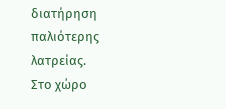διατήρηση παλιότερης λατρείας.
Στο χώρο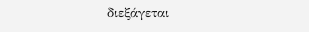διεξάγεται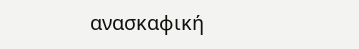ανασκαφική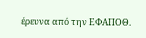έρευνα από την ΕΦΑΠΟΘ.